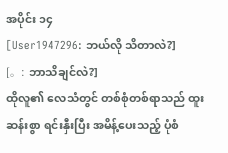အပိုင်း ၁၄
[User1947296: ဘယ်လို သိတာလဲ?]
[。: ဘာသိချင်လဲ?]
ထိုလူ၏ လေသံတွင် တစ်စုံတစ်ရာသည် ထူးဆန်းစွာ ရင်းနှီးပြီး အမိန့်ပေးသည့် ပုံစံ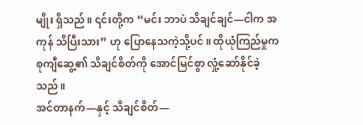မျိုး ရှိသည်။ ၎င်းတို့က “မင်း ဘာပဲ သိချင်ချင်—ငါက အကုန် သိပြီးသား” ဟု ပြောနေသကဲ့သို့ပင်။ ထိုယုံကြည်မှုက စုကျီဆွေ့၏ သိချင်စိတ်ကို အောင်မြင်စွာ လှုံ့ဆော်နိုင်ခဲ့သည်။
အင်တာနက်—နှင့် သိချင်စိတ်—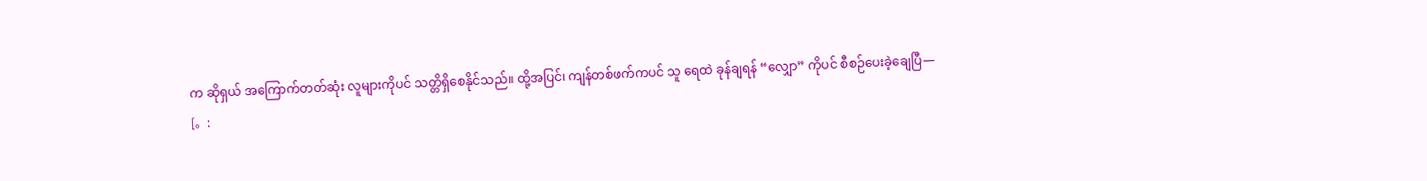က ဆိုရှယ် အကြောက်တတ်ဆုံး လူများကိုပင် သတ္တိရှိစေနိုင်သည်။ ထို့အပြင်၊ ကျန်တစ်ဖက်ကပင် သူ ရေထဲ ခုန်ချရန် “လျှော” ကိုပင် စီစဉ်ပေးခဲ့ချေပြီ—
[。: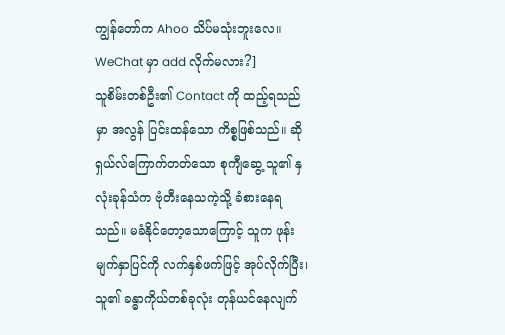ကျွန်တော်က Ahoo သိပ်မသုံးဘူးလေ။ WeChat မှာ add လိုက်မလား?]
သူစိမ်းတစ်ဦး၏ Contact ကို ထည့်ရသည်မှာ အလွန် ပြင်းထန်သော ကိစ္စဖြစ်သည်။ ဆိုရှယ်လ်ကြောက်တတ်သော စုကျီဆွေ့ သူ၏ နှလုံးခုန်သံက ဗုံတီးနေသကဲ့သို့ ခံစားနေရသည်။ မခံနိုင်တော့သောကြောင့် သူက ဖုန်းမျက်နှာပြင်ကို လက်နှစ်ဖက်ဖြင့် အုပ်လိုက်ပြီး၊ သူ၏ ခန္ဓာကိုယ်တစ်ခုလုံး တုန်ယင်နေလျက်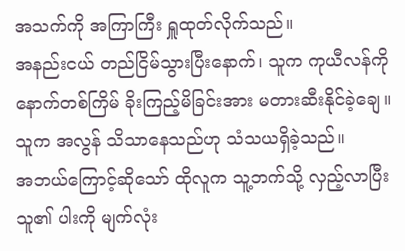အသက်ကို အကြာကြီး ရှူထုတ်လိုက်သည်။
အနည်းငယ် တည်ငြိမ်သွားပြီးနောက်၊ သူက ကုယီလန်ကို နောက်တစ်ကြိမ် ခိုးကြည့်မိခြင်းအား မတားဆီးနိုင်ခဲ့ချေ။
သူက အလွန် သိသာနေသည်ဟု သံသယရှိခဲ့သည်။
အဘယ်ကြောင့်ဆိုသော် ထိုလူက သူ့ဘက်သို့ လှည့်လာပြီး သူ၏ ပါးကို မျက်လုံး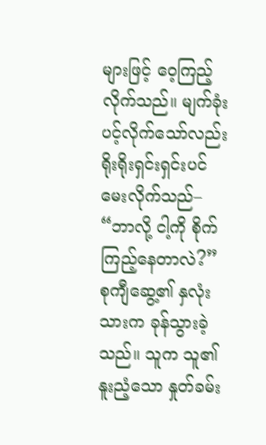များဖြင့် ဝေ့ကြည့်လိုက်သည်။ မျက်ခုံးပင့်လိုက်သော်လည်း ရိုးရိုးရှင်းရှင်းပင် မေးလိုက်သည်– “ဘာလို့ ငါ့ကို စိုက်ကြည့်နေတာလဲ?”
စုကျီဆွေ့၏ နှလုံးသားက ခုန်သွားခဲ့သည်။ သူက သူ၏ နူးညံ့သော နှုတ်ခမ်း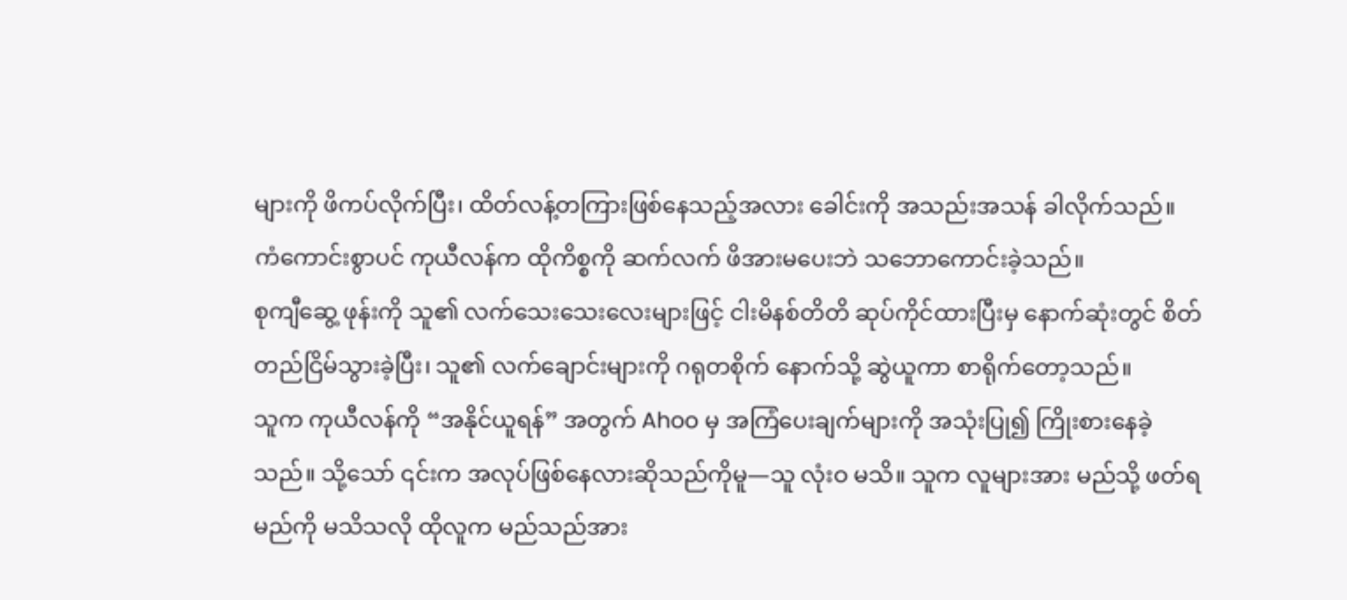များကို ဖိကပ်လိုက်ပြီး၊ ထိတ်လန့်တကြားဖြစ်နေသည့်အလား ခေါင်းကို အသည်းအသန် ခါလိုက်သည်။
ကံကောင်းစွာပင် ကုယီလန်က ထိုကိစ္စကို ဆက်လက် ဖိအားမပေးဘဲ သဘောကောင်းခဲ့သည်။
စုကျီဆွေ့ ဖုန်းကို သူ၏ လက်သေးသေးလေးများဖြင့် ငါးမိနစ်တိတိ ဆုပ်ကိုင်ထားပြီးမှ နောက်ဆုံးတွင် စိတ်တည်ငြိမ်သွားခဲ့ပြီး၊ သူ၏ လက်ချောင်းများကို ဂရုတစိုက် နောက်သို့ ဆွဲယူကာ စာရိုက်တော့သည်။
သူက ကုယီလန်ကို “အနိုင်ယူရန်” အတွက် Ahoo မှ အကြံပေးချက်များကို အသုံးပြု၍ ကြိုးစားနေခဲ့သည်။ သို့သော် ၎င်းက အလုပ်ဖြစ်နေလားဆိုသည်ကိုမူ—သူ လုံးဝ မသိ။ သူက လူများအား မည်သို့ ဖတ်ရမည်ကို မသိသလို ထိုလူက မည်သည်အား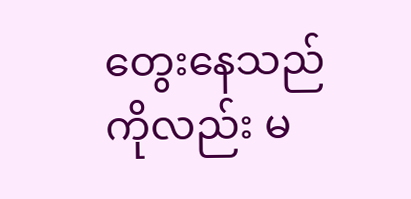တွေးနေသည်ကိုလည်း မ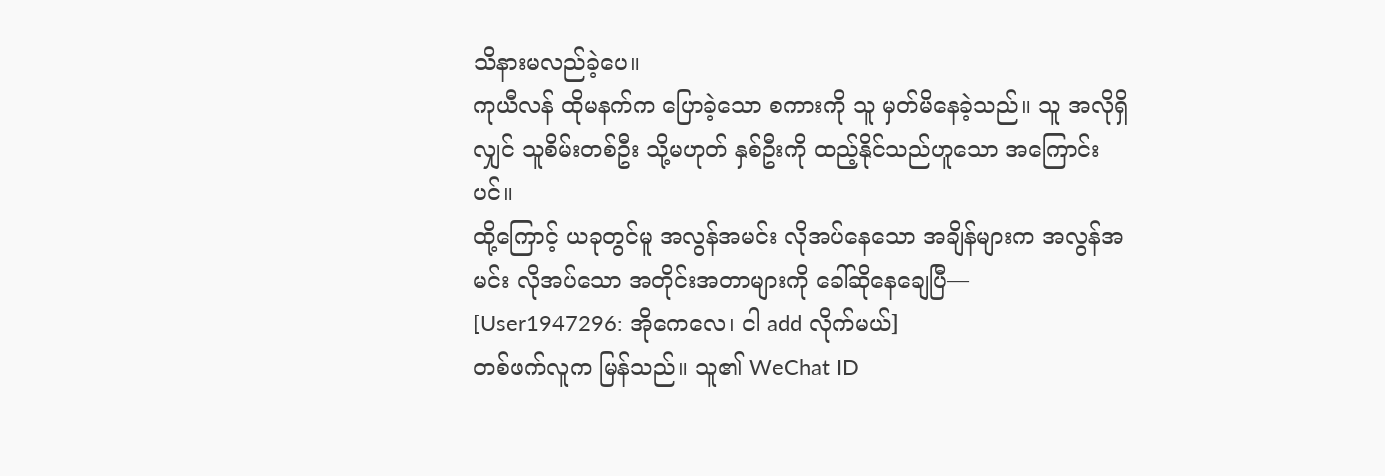သိနားမလည်ခဲ့ပေ။
ကုယီလန် ထိုမနက်က ပြောခဲ့သော စကားကို သူ မှတ်မိနေခဲ့သည်။ သူ အလိုရှိလျှင် သူစိမ်းတစ်ဦး သို့မဟုတ် နှစ်ဦးကို ထည့်နိုင်သည်ဟူသော အကြောင်းပင်။
ထို့ကြောင့် ယခုတွင်မူ အလွန်အမင်း လိုအပ်နေသော အချိန်များက အလွန်အမင်း လိုအပ်သော အတိုင်းအတာများကို ခေါ်ဆိုနေချေပြီ—
[User1947296: အိုကေလေ၊ ငါ add လိုက်မယ်]
တစ်ဖက်လူက မြန်သည်။ သူ၏ WeChat ID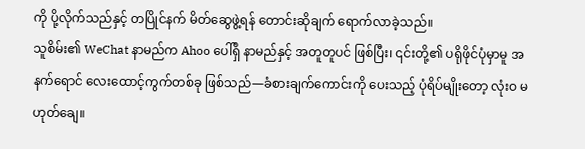ကို ပို့လိုက်သည်နှင့် တပြိုင်နက် မိတ်ဆွေဖွဲ့ရန် တောင်းဆိုချက် ရောက်လာခဲ့သည်။
သူစိမ်း၏ WeChat နာမည်က Ahoo ပေါ်ရှိ နာမည်နှင့် အတူတူပင် ဖြစ်ပြီး၊ ၎င်းတို့၏ ပရိုဖိုင်ပုံမှာမူ အနက်ရောင် လေးထောင့်ကွက်တစ်ခု ဖြစ်သည်—ခံစားချက်ကောင်းကို ပေးသည့် ပုံရိပ်မျိုးတော့ လုံးဝ မဟုတ်ချေ။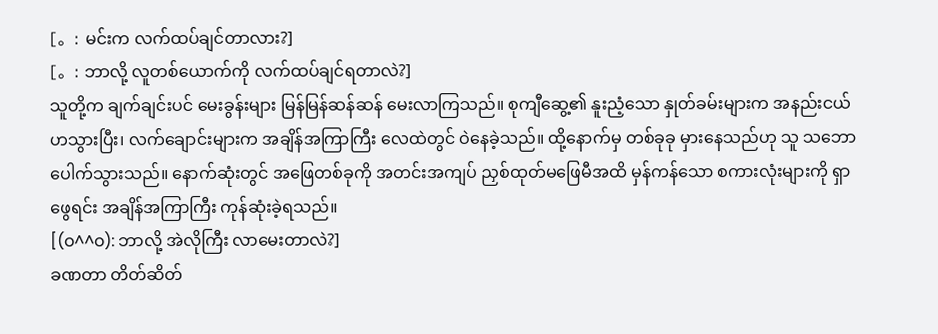[。: မင်းက လက်ထပ်ချင်တာလား?]
[。: ဘာလို့ လူတစ်ယောက်ကို လက်ထပ်ချင်ရတာလဲ?]
သူတို့က ချက်ချင်းပင် မေးခွန်းများ မြန်မြန်ဆန်ဆန် မေးလာကြသည်။ စုကျီဆွေ့၏ နူးညံ့သော နှုတ်ခမ်းများက အနည်းငယ် ဟသွားပြီး၊ လက်ချောင်းများက အချိန်အကြာကြီး လေထဲတွင် ဝဲနေခဲ့သည်။ ထို့နောက်မှ တစ်ခုခု မှားနေသည်ဟု သူ သဘောပေါက်သွားသည်။ နောက်ဆုံးတွင် အဖြေတစ်ခုကို အတင်းအကျပ် ညှစ်ထုတ်မဖြေမီအထိ မှန်ကန်သော စကားလုံးများကို ရှာဖွေရင်း အချိန်အကြာကြီး ကုန်ဆုံးခဲ့ရသည်။
[(o^^o): ဘာလို့ အဲလိုကြီး လာမေးတာလဲ?]
ခဏတာ တိတ်ဆိတ်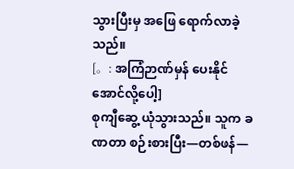သွားပြီးမှ အဖြေ ရောက်လာခဲ့သည်။
[。: အကြံဉာဏ်မှန် ပေးနိုင်အောင်လို့ပေါ့]
စုကျီဆွေ့ ယုံသွားသည်။ သူက ခဏတာ စဉ်းစားပြီး—တစ်ဖန်—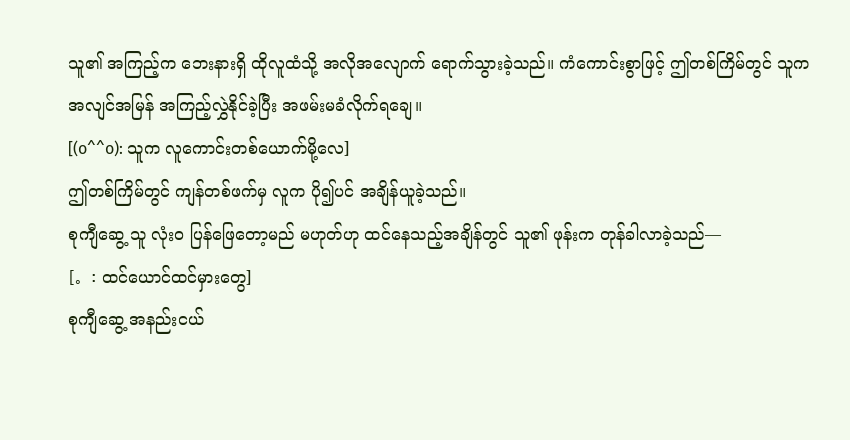သူ၏ အကြည့်က ဘေးနားရှိ ထိုလူထံသို့ အလိုအလျောက် ရောက်သွားခဲ့သည်။ ကံကောင်းစွာဖြင့် ဤတစ်ကြိမ်တွင် သူက အလျင်အမြန် အကြည့်လွှဲနိုင်ခဲ့ပြီး အဖမ်းမခံလိုက်ရချေ။
[(o^^o): သူက လူကောင်းတစ်ယောက်မို့လေ]
ဤတစ်ကြိမ်တွင် ကျန်တစ်ဖက်မှ လူက ပို၍ပင် အချိန်ယူခဲ့သည်။
စုကျီဆွေ့ သူ လုံးဝ ပြန်ဖြေတော့မည် မဟုတ်ဟု ထင်နေသည့်အချိန်တွင် သူ၏ ဖုန်းက တုန်ခါလာခဲ့သည်—
[。: ထင်ယောင်ထင်မှားတွေ]
စုကျီဆွေ့ အနည်းငယ်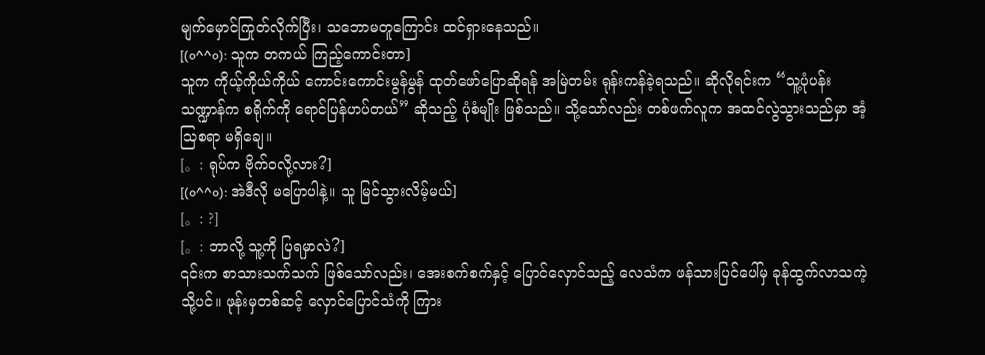မျက်မှောင်ကြုတ်လိုက်ပြီး၊ သဘောမတူကြောင်း ထင်ရှားနေသည်။
[(o^^o): သူက တကယ် ကြည့်ကောင်းတာ]
သူက ကိုယ့်ကိုယ်ကိုယ် ကောင်းကောင်းမွန်မွန် ထုတ်ဖော်ပြောဆိုရန် အမြဲတမ်း ရုန်းကန်ခဲ့ရသည်။ ဆိုလိုရင်းက “သူ့ပုံပန်းသဏ္ဍာန်က စရိုက်ကို ရောင်ပြန်ဟပ်တယ်” ဆိုသည့် ပုံစံမျိုး ဖြစ်သည်။ သို့သော်လည်း တစ်ဖက်လူက အထင်လွဲသွားသည်မှာ အံ့သြစရာ မရှိချေ။
[。: ရုပ်က ဗိုက်ဝလို့လား?]
[(o^^o): အဲဒီလို မပြောပါနဲ့။ သူ မြင်သွားလိမ့်မယ်]
[。: ?]
[。: ဘာလို့ သူ့ကို ပြရမှာလဲ?]
၎င်းက စာသားသက်သက် ဖြစ်သော်လည်း၊ အေးစက်စက်နှင့် ပြောင်လှောင်သည့် လေသံက ဖန်သားပြင်ပေါ်မှ ခုန်ထွက်လာသကဲ့သို့ပင်။ ဖုန်းမှတစ်ဆင့် လှောင်ပြောင်သံကို ကြား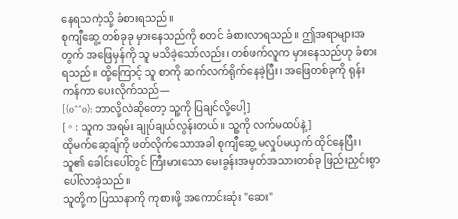နေရသကဲ့သို့ ခံစားရသည်။
စုကျီဆွေ့ တစ်ခုခု မှားနေသည်ကို စတင် ခံစားလာရသည်။ ဤအရာများအတွက် အဖြေမှန်ကို သူ မသိခဲ့သော်လည်း၊ တစ်ဖက်လူက မှားနေသည်ဟု ခံစားရသည်။ ထို့ကြောင့် သူ စာကို ဆက်လက်ရိုက်နေခဲ့ပြီး၊ အဖြေတစ်ခုကို ရုန်းကန်ကာ ပေးလိုက်သည်—
[(o^^o): ဘာလို့လဲဆိုတော့ သူ့ကို ပြချင်လို့ပေါ့]
[。: သူက အရမ်း ချုပ်ချယ်လွန်းတယ်။ သူ့ကို လက်မထပ်နဲ့]
ထိုမက်ဆေ့ချ်ကို ဖတ်လိုက်သောအခါ စုကျီဆွေ့ မလှုပ်မယှက် ထိုင်နေပြီး၊ သူ၏ ခေါင်းပေါ်တွင် ကြီးမားသော မေးခွန်းအမှတ်အသားတစ်ခု ဖြည်းညှင်းစွာ ပေါ်လာခဲ့သည်။
သူတို့က ပြဿနာကို ကုစားဖို့ အကောင်းဆုံး "ဆေး"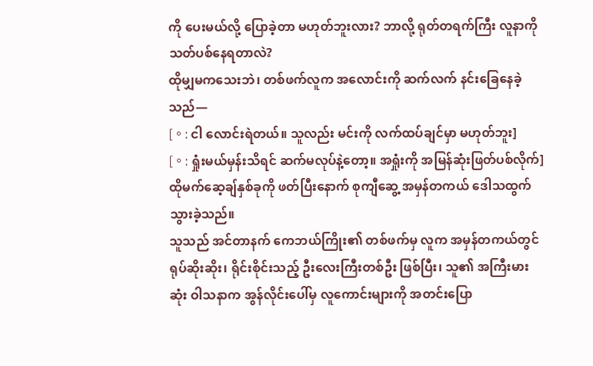ကို ပေးမယ်လို့ ပြောခဲ့တာ မဟုတ်ဘူးလား? ဘာလို့ ရုတ်တရက်ကြီး လူနာကို သတ်ပစ်နေရတာလဲ?
ထိုမျှမကသေးဘဲ၊ တစ်ဖက်လူက အလောင်းကို ဆက်လက် နင်းခြေနေခဲ့သည်—
[。: ငါ လောင်းရဲတယ်။ သူလည်း မင်းကို လက်ထပ်ချင်မှာ မဟုတ်ဘူး]
[。: ရှုံးမယ်မှန်းသိရင် ဆက်မလုပ်နဲ့တော့။ အရှုံးကို အမြန်ဆုံးဖြတ်ပစ်လိုက်]
ထိုမက်ဆေ့ချ်နှစ်ခုကို ဖတ်ပြီးနောက် စုကျီဆွေ့ အမှန်တကယ် ဒေါသထွက်သွားခဲ့သည်။
သူသည် အင်တာနက် ကေဘယ်ကြိုး၏ တစ်ဖက်မှ လူက အမှန်တကယ်တွင် ရုပ်ဆိုးဆိုး၊ ရိုင်းစိုင်းသည့် ဦးလေးကြီးတစ်ဦး ဖြစ်ပြီး၊ သူ၏ အကြီးမားဆုံး ဝါသနာက အွန်လိုင်းပေါ်မှ လူကောင်းများကို အတင်းပြော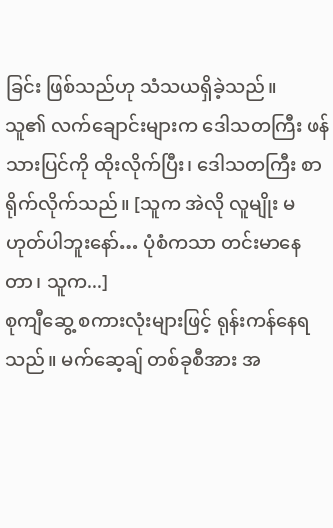ခြင်း ဖြစ်သည်ဟု သံသယရှိခဲ့သည်။
သူ၏ လက်ချောင်းများက ဒေါသတကြီး ဖန်သားပြင်ကို ထိုးလိုက်ပြီး၊ ဒေါသတကြီး စာရိုက်လိုက်သည်။ [သူက အဲလို လူမျိုး မဟုတ်ပါဘူးနော်… ပုံစံကသာ တင်းမာနေတာ၊ သူက...]
စုကျီဆွေ့ စကားလုံးများဖြင့် ရုန်းကန်နေရသည်။ မက်ဆေ့ချ် တစ်ခုစီအား အ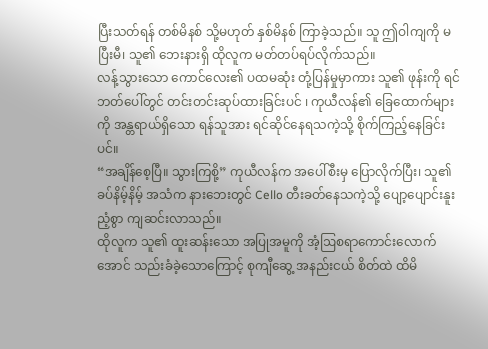ပြီးသတ်ရန် တစ်မိနစ် သို့မဟုတ် နှစ်မိနစ် ကြာခဲ့သည်။ သူ ဤဝါကျကို မပြီးမီ၊ သူ၏ ဘေးနားရှိ ထိုလူက မတ်တပ်ရပ်လိုက်သည်။
လန့်သွားသော ကောင်လေး၏ ပထမဆုံး တုံ့ပြန်မှုမှာကား သူ၏ ဖုန်းကို ရင်ဘတ်ပေါ်တွင် တင်းတင်းဆုပ်ထားခြင်းပင် ၊ ကုယီလန်၏ ခြေထောက်များကို အန္တရာယ်ရှိသော ရန်သူအား ရင်ဆိုင်နေရသကဲ့သို့ စိုက်ကြည့်နေခြင်းပင်။
“အချိန်စေ့ပြီ။ သွားကြစို့” ကုယီလန်က အပေါ်စီးမှ ပြောလိုက်ပြီး၊ သူ၏ ခပ်နိမ့်နိမ့် အသံက နားဘေးတွင် Cello တီးခတ်နေသကဲ့သို့ ပျော့ပျောင်းနူးညံ့စွာ ကျဆင်းလာသည်။
ထိုလူက သူ၏ ထူးဆန်းသော အပြုအမူကို အံ့ဩစရာကောင်းလောက်အောင် သည်းခံခဲ့သောကြောင့် စုကျီဆွေ့ အနည်းငယ် စိတ်ထဲ ထိမိ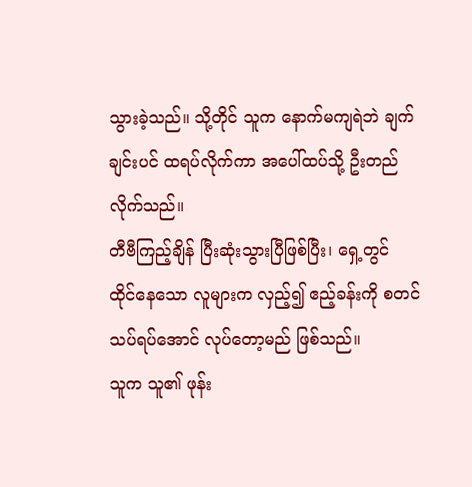သွားခဲ့သည်။ သို့တိုင် သူက နောက်မကျရဲဘဲ ချက်ချင်းပင် ထရပ်လိုက်ကာ အပေါ်ထပ်သို့ ဦးတည်လိုက်သည်။
တီဗီကြည့်ချိန် ပြီးဆုံးသွားပြီဖြစ်ပြီး၊ ရှေ့တွင် ထိုင်နေသော လူများက လှည့်၍ ဧည့်ခန်းကို စတင် သပ်ရပ်အောင် လုပ်တော့မည် ဖြစ်သည်။
သူက သူ၏ ဖုန်း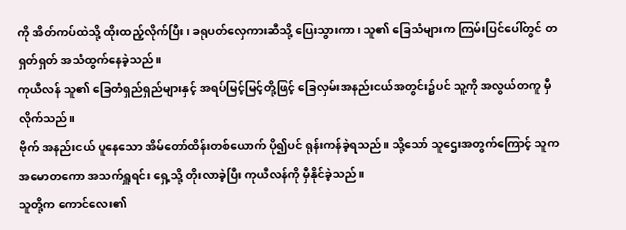ကို အိတ်ကပ်ထဲသို့ ထိုးထည့်လိုက်ပြီး၊ ခရုပတ်လှေကားဆီသို့ ပြေးသွားကာ၊ သူ၏ ခြေသံများက ကြမ်းပြင်ပေါ်တွင် တရှတ်ရှတ် အသံထွက်နေခဲ့သည်။
ကုယီလန် သူ၏ ခြေတံရှည်ရှည်များနှင့် အရပ်မြင့်မြင့်တို့ဖြင့် ခြေလှမ်းအနည်းငယ်အတွင်း၌ပင် သူ့ကို အလွယ်တကူ မှီလိုက်သည်။
ဗိုက် အနည်းငယ် ပူနေသော အိမ်တော်ထိန်းတစ်ယောက် ပို၍ပင် ရုန်းကန်ခဲ့ရသည်။ သို့သော် သူဌေးအတွက်ကြောင့် သူက အမောတကော အသက်ရှူရင်း ရှေ့သို့ တိုးလာခဲ့ပြီး ကုယီလန်ကို မှီနိုင်ခဲ့သည်။
သူတို့က ကောင်လေး၏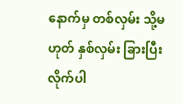နောက်မှ တစ်လှမ်း သို့မဟုတ် နှစ်လှမ်း ခြားပြီး လိုက်ပါ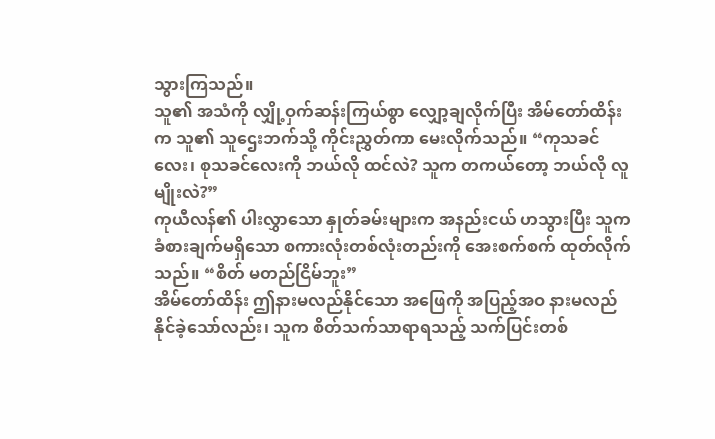သွားကြသည်။
သူ၏ အသံကို လျှို့ဝှက်ဆန်းကြယ်စွာ လျှော့ချလိုက်ပြီး အိမ်တော်ထိန်းက သူ၏ သူဌေးဘက်သို့ ကိုင်းညွှတ်ကာ မေးလိုက်သည်။ “ကုသခင်လေး၊ စုသခင်လေးကို ဘယ်လို ထင်လဲ? သူက တကယ်တော့ ဘယ်လို လူမျိုးလဲ?”
ကုယီလန်၏ ပါးလွှာသော နှုတ်ခမ်းများက အနည်းငယ် ဟသွားပြီး သူက ခံစားချက်မရှိသော စကားလုံးတစ်လုံးတည်းကို အေးစက်စက် ထုတ်လိုက်သည်။ “စိတ် မတည်ငြိမ်ဘူး”
အိမ်တော်ထိန်း ဤနားမလည်နိုင်သော အဖြေကို အပြည့်အဝ နားမလည်နိုင်ခဲ့သော်လည်း၊ သူက စိတ်သက်သာရာရသည့် သက်ပြင်းတစ်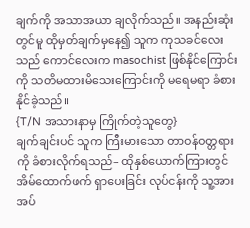ချက်ကို အသာအယာ ချလိုက်သည်။ အနည်းဆုံးတွင်မူ ထိုမှတ်ချက်မှနေ၍ သူက ကုသခင်လေးသည် ကောင်လေးက masochist ဖြစ်နိုင်ကြောင်းကို သတိမထားမိသေးကြောင်းကို မရေမရာ ခံစားနိုင်ခဲ့သည်။
{T/N အသားနာမှ ကြိုက်တဲ့သူတွေ}
ချက်ချင်းပင် သူက ကြီးမားသော တာဝန်ဝတ္တရားကို ခံစားလိုက်ရသည်– ထိုနှစ်ယောက်ကြားတွင် အိမ်ထောက်ဖက် ရှာပေးခြင်း လုပ်ငန်းကို သူ့အား အပ်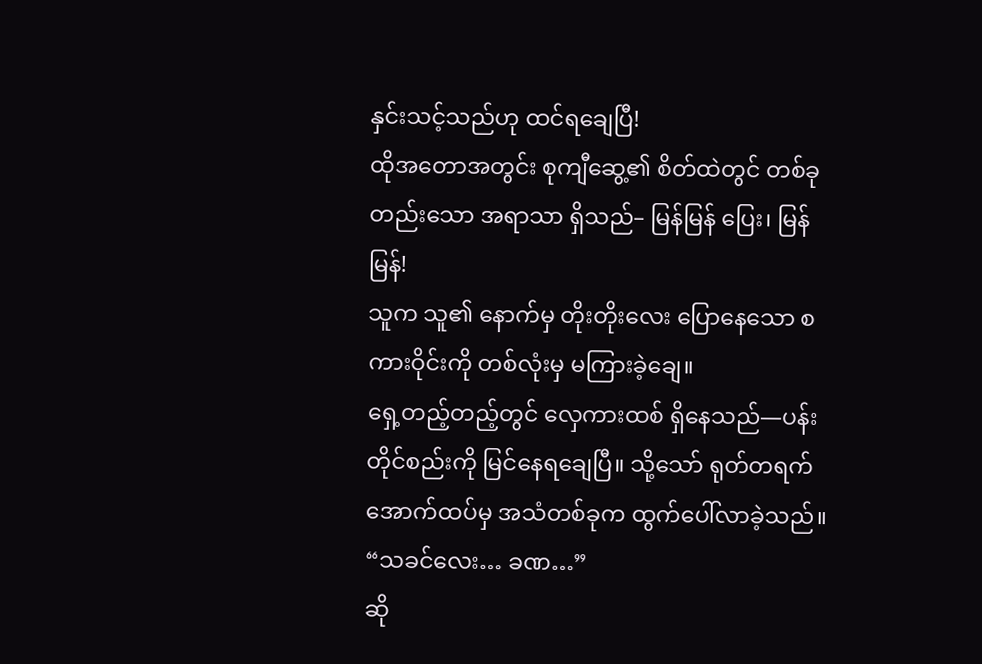နှင်းသင့်သည်ဟု ထင်ရချေပြီ!
ထိုအတောအတွင်း စုကျီဆွေ့၏ စိတ်ထဲတွင် တစ်ခုတည်းသော အရာသာ ရှိသည်– မြန်မြန် ပြေး၊ မြန်မြန်!
သူက သူ၏ နောက်မှ တိုးတိုးလေး ပြောနေသော စကားဝိုင်းကို တစ်လုံးမှ မကြားခဲ့ချေ။
ရှေ့တည့်တည့်တွင် လှေကားထစ် ရှိနေသည်—ပန်းတိုင်စည်းကို မြင်နေရချေပြီ။ သို့သော် ရုတ်တရက် အောက်ထပ်မှ အသံတစ်ခုက ထွက်ပေါ်လာခဲ့သည်။
“သခင်လေး… ခဏ…”
ဆို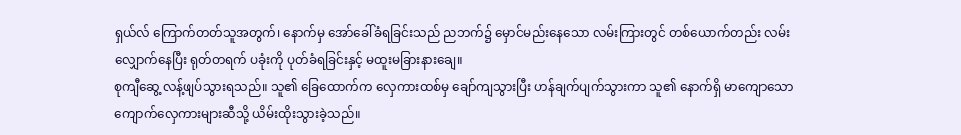ရှယ်လ် ကြောက်တတ်သူအတွက်၊ နောက်မှ အော်ခေါ်ခံရခြင်းသည် ညဘက်၌ မှောင်မည်းနေသော လမ်းကြားတွင် တစ်ယောက်တည်း လမ်းလျှောက်နေပြီး ရုတ်တရက် ပခုံးကို ပုတ်ခံရခြင်းနှင့် မထူးမခြားနားချေ။
စုကျီဆွေ့ လန့်ဖျပ်သွားရသည်။ သူ၏ ခြေထောက်က လှေကားထစ်မှ ချော်ကျသွားပြီး ဟန်ချက်ပျက်သွားကာ သူ၏ နောက်ရှိ မာကျောသော ကျောက်လှေကားများဆီသို့ ယိမ်းထိုးသွားခဲ့သည်။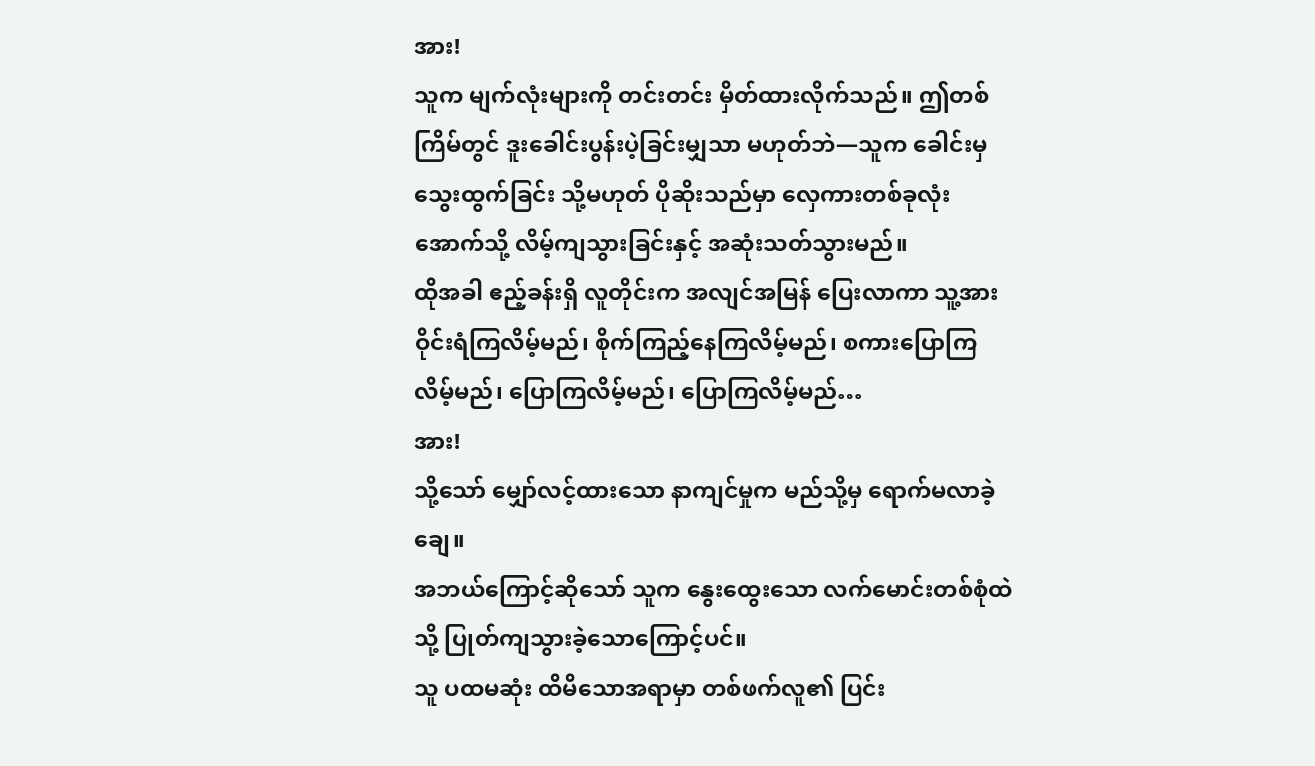အား!
သူက မျက်လုံးများကို တင်းတင်း မှိတ်ထားလိုက်သည်။ ဤတစ်ကြိမ်တွင် ဒူးခေါင်းပွန်းပဲ့ခြင်းမျှသာ မဟုတ်ဘဲ—သူက ခေါင်းမှ သွေးထွက်ခြင်း သို့မဟုတ် ပိုဆိုးသည်မှာ လှေကားတစ်ခုလုံး အောက်သို့ လိမ့်ကျသွားခြင်းနှင့် အဆုံးသတ်သွားမည်။
ထိုအခါ ဧည့်ခန်းရှိ လူတိုင်းက အလျင်အမြန် ပြေးလာကာ သူ့အား ဝိုင်းရံကြလိမ့်မည်၊ စိုက်ကြည့်နေကြလိမ့်မည်၊ စကားပြောကြလိမ့်မည်၊ ပြောကြလိမ့်မည်၊ ပြောကြလိမ့်မည်…
အား!
သို့သော် မျှော်လင့်ထားသော နာကျင်မှုက မည်သို့မှ ရောက်မလာခဲ့ချေ။
အဘယ်ကြောင့်ဆိုသော် သူက နွေးထွေးသော လက်မောင်းတစ်စုံထဲသို့ ပြုတ်ကျသွားခဲ့သောကြောင့်ပင်။
သူ ပထမဆုံး ထိမိသောအရာမှာ တစ်ဖက်လူ၏ ပြင်း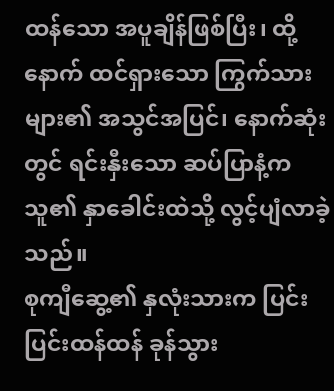ထန်သော အပူချိန်ဖြစ်ပြီး၊ ထို့နောက် ထင်ရှားသော ကြွက်သားများ၏ အသွင်အပြင်၊ နောက်ဆုံးတွင် ရင်းနှီးသော ဆပ်ပြာနံ့က သူ၏ နှာခေါင်းထဲသို့ လွင့်ပျံလာခဲ့သည်။
စုကျီဆွေ့၏ နှလုံးသားက ပြင်းပြင်းထန်ထန် ခုန်သွား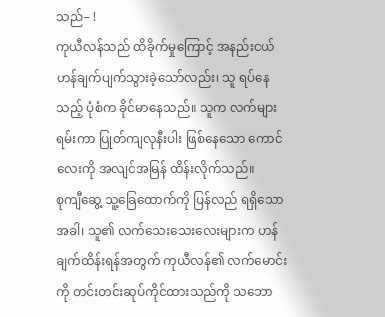သည်– !
ကုယီလန်သည် ထိခိုက်မှုကြောင့် အနည်းငယ် ဟန်ချက်ပျက်သွားခဲ့သော်လည်း၊ သူ ရပ်နေသည့် ပုံစံက ခိုင်မာနေသည်။ သူက လက်များ ရမ်းကာ ပြုတ်ကျလုနီးပါး ဖြစ်နေသော ကောင်လေးကို အလျင်အမြန် ထိန်းလိုက်သည်။
စုကျီဆွေ့ သူ့ခြေထောက်ကို ပြန်လည် ရရှိသောအခါ၊ သူ၏ လက်သေးသေးလေးများက ဟန်ချက်ထိန်းရန်အတွက် ကုယီလန်၏ လက်မောင်းကို တင်းတင်းဆုပ်ကိုင်ထားသည်ကို သဘော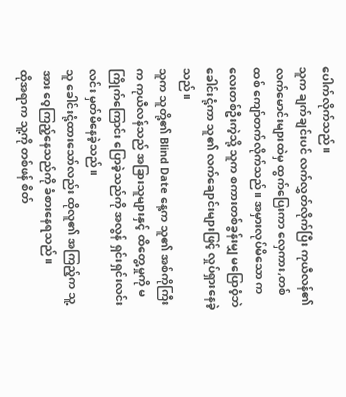ပေါက်လိုက်သည်။
သူက ချက်ချင်းပင် လက်လွှတ်လိုက်ပြီး ကုယီလန်၏ လက်မောင်းများထဲမှ ထွက်ပြေးကာ လှေကား,တစ်ထစ် ကျော်တက်လိုက်သည်။ အမှားလုပ်မိသော ကလေးတစ်ဦးကဲ့သို့ သူက စကားတစ်ခွန်းမျှ မပြောဝံ့ဘဲ ခေါင်းငုံ့ကာ သူ၏ လက်ချောင်းများဖြင့် လှုပ်ရှားနေခဲ့သည်။
သူက သူတို့၏ Blind Date နေ့က သူ၏ အစ်ကိုကြီးက ကုယီလန်သည် အခြားသူများနှင့် ထိတွေ့မှုကို မကြိုက်ကြောင်း ပြောခဲ့သည်ကို အလွန် ရှင်းရှင်းလင်းလင်း မှတ်မိနေခဲ့သည်။
သူ ခေါင်းငုံ့ထားသော်လည်း ထိုလူ၏ အကြည့်က သူ့အား ဝေ့ကြည့်နေသည်ကို ခံစားနေရသည်။
ထိုအရာက သူ့ကို တစ်ဖန် စိတ်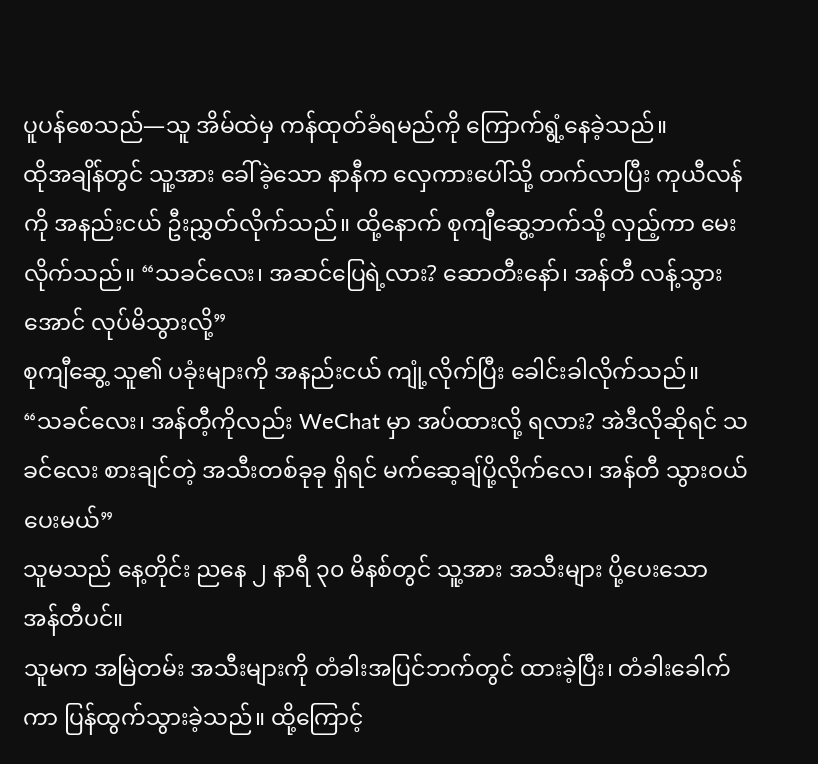ပူပန်စေသည်—သူ အိမ်ထဲမှ ကန်ထုတ်ခံရမည်ကို ကြောက်ရွံ့နေခဲ့သည်။
ထိုအချိန်တွင် သူ့အား ခေါ်ခဲ့သော နာနီက လှေကားပေါ်သို့ တက်လာပြီး ကုယီလန်ကို အနည်းငယ် ဦးညွှတ်လိုက်သည်။ ထို့နောက် စုကျီဆွေ့ဘက်သို့ လှည့်ကာ မေးလိုက်သည်။ “သခင်လေး၊ အဆင်ပြေရဲ့လား? ဆောတီးနော်၊ အန်တီ လန့်သွားအောင် လုပ်မိသွားလို့”
စုကျီဆွေ့ သူ၏ ပခုံးများကို အနည်းငယ် ကျုံ့လိုက်ပြီး ခေါင်းခါလိုက်သည်။
“သခင်လေး၊ အန်တီ့ကိုလည်း WeChat မှာ အပ်ထားလို့ ရလား? အဲဒီလိုဆိုရင် သခင်လေး စားချင်တဲ့ အသီးတစ်ခုခု ရှိရင် မက်ဆေ့ချ်ပို့လိုက်လေ၊ အန်တီ သွားဝယ်ပေးမယ်”
သူမသည် နေ့တိုင်း ညနေ ၂ နာရီ ၃၀ မိနစ်တွင် သူ့အား အသီးများ ပို့ပေးသော အန်တီပင်။
သူမက အမြဲတမ်း အသီးများကို တံခါးအပြင်ဘက်တွင် ထားခဲ့ပြီး၊ တံခါးခေါက်ကာ ပြန်ထွက်သွားခဲ့သည်။ ထို့ကြောင့်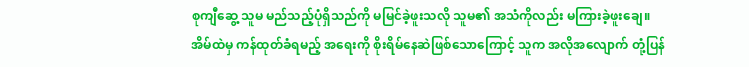စုကျီဆွေ့ သူမ မည်သည့်ပုံရှိသည်ကို မမြင်ခဲ့ဖူးသလို သူမ၏ အသံကိုလည်း မကြားခဲ့ဖူးချေ။
အိမ်ထဲမှ ကန်ထုတ်ခံရမည့် အရေးကို စိုးရိမ်နေဆဲဖြစ်သောကြောင့် သူက အလိုအလျောက် တုံ့ပြန်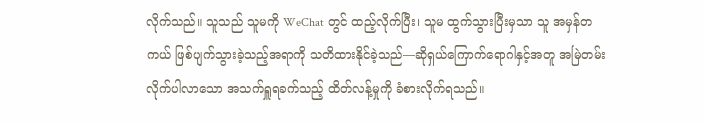လိုက်သည်။ သူသည် သူမကို WeChat တွင် ထည့်လိုက်ပြီး၊ သူမ ထွက်သွားပြီးမှသာ သူ အမှန်တကယ် ဖြစ်ပျက်သွားခဲ့သည့်အရာကို သတိထားနိုင်ခဲ့သည်—ဆိုရှယ်ကြောက်ရောဂါနှင့်အတူ အမြဲတမ်း လိုက်ပါလာသော အသက်ရှူရခက်သည့် ထိတ်လန့်မှုကို ခံစားလိုက်ရသည်။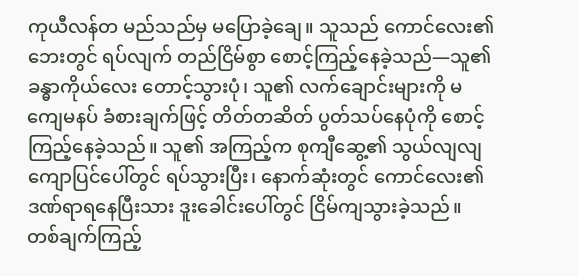ကုယီလန်တ မည်သည်မှ မပြောခဲ့ချေ။ သူသည် ကောင်လေး၏ ဘေးတွင် ရပ်လျက် တည်ငြိမ်စွာ စောင့်ကြည့်နေခဲ့သည်—သူ၏ ခန္ဓာကိုယ်လေး တောင့်သွားပုံ၊ သူ၏ လက်ချောင်းများကို မကျေမနပ် ခံစားချက်ဖြင့် တိတ်တဆိတ် ပွတ်သပ်နေပုံကို စောင့်ကြည့်နေခဲ့သည်။ သူ၏ အကြည့်က စုကျီဆွေ့၏ သွယ်လျလျ ကျောပြင်ပေါ်တွင် ရပ်သွားပြီး၊ နောက်ဆုံးတွင် ကောင်လေး၏ ဒဏ်ရာရနေပြီးသား ဒူးခေါင်းပေါ်တွင် ငြိမ်ကျသွားခဲ့သည်။
တစ်ချက်ကြည့်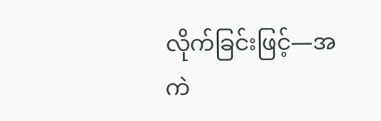လိုက်ခြင်းဖြင့်—အကဲ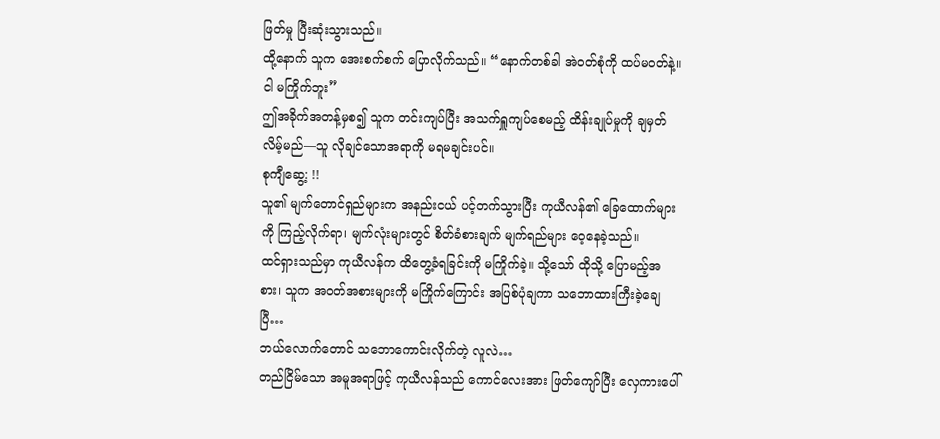ဖြတ်မှု ပြီးဆုံးသွားသည်။
ထို့နောက် သူက အေးစက်စက် ပြောလိုက်သည်။ “နောက်တစ်ခါ အဲဝတ်စုံကို ထပ်မဝတ်နဲ့။ ငါ မကြိုက်ဘူး”
ဤအခိုက်အတန့်မှစ၍ သူက တင်းကျပ်ပြီး အသက်ရှူကျပ်စေမည့် ထိန်းချုပ်မှုကို ချမှတ်လိမ့်မည်—သူ လိုချင်သောအရာကို မရမချင်းပင်။
စုကျီဆွေ့: !!
သူ၏ မျက်တောင်ရှည်များက အနည်းငယ် ပင့်တက်သွားပြီး ကုယီလန်၏ ခြေထောက်များကို ကြည့်လိုက်ရာ၊ မျက်လုံးများတွင် စိတ်ခံစားချက် မျက်ရည်များ ဝေ့နေခဲ့သည်။
ထင်ရှားသည်မှာ ကုယီလန်က ထိတွေ့ခံရခြင်းကို မကြိုက်ခဲ့။ သို့သော် ထိုသို့ ပြောမည့်အစား၊ သူက အဝတ်အစားများကို မကြိုက်ကြောင်း အပြစ်ပုံချကာ သဘောထားကြီးခဲ့ချေပြီ…
ဘယ်လောက်တောင် သဘောကောင်းလိုက်တဲ့ လူလဲ…
တည်ငြိမ်သော အမူအရာဖြင့် ကုယီလန်သည် ကောင်လေးအား ဖြတ်ကျော်ပြီး လှေကားပေါ်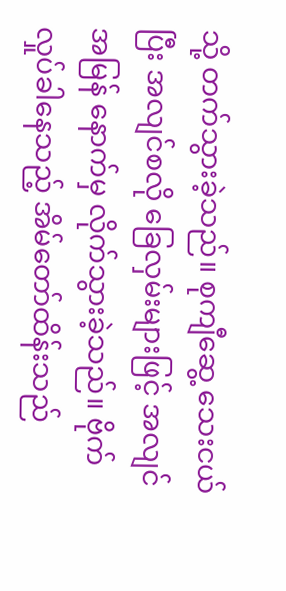သို့ တက်သွားခဲ့သည်။ စုကျီဆွေ့ သေးငယ်ပြီး အလျင်စလို ခြေလှမ်းများဖြင့် အလျင်အမြန် နောက်မှ လိုက်သွားခဲ့သည်။ ဗိုက်လှုပ်ခါနေသည့် အိမ်တော်ထိန်းသည်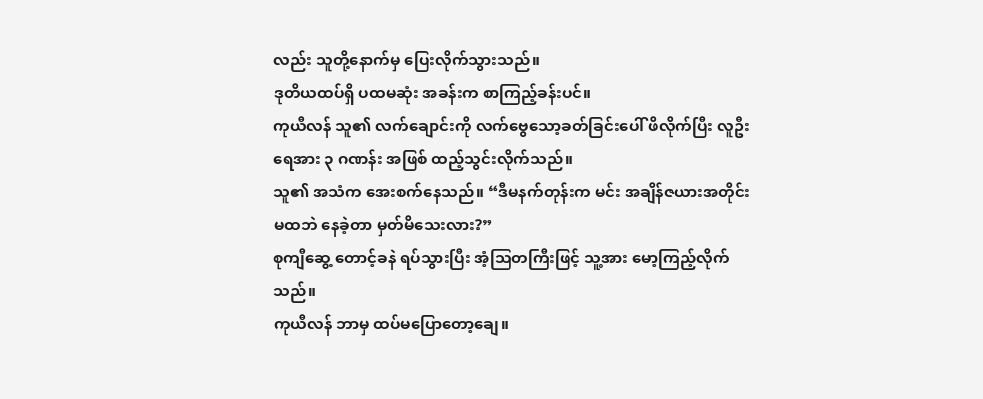လည်း သူတို့နောက်မှ ပြေးလိုက်သွားသည်။
ဒုတိယထပ်ရှိ ပထမဆုံး အခန်းက စာကြည့်ခန်းပင်။
ကုယီလန် သူ၏ လက်ချောင်းကို လက်ဗွေသော့ခတ်ခြင်းပေါ် ဖိလိုက်ပြီး လူဦးရေအား ၃ ဂဏန်း အဖြစ် ထည့်သွင်းလိုက်သည်။
သူ၏ အသံက အေးစက်နေသည်။ “ဒီမနက်တုန်းက မင်း အချိန်ဇယားအတိုင်း မထဘဲ နေခဲ့တာ မှတ်မိသေးလား?”
စုကျီဆွေ့ တောင့်ခနဲ ရပ်သွားပြီး အံ့ဩတကြီးဖြင့် သူ့အား မော့ကြည့်လိုက်သည်။
ကုယီလန် ဘာမှ ထပ်မပြောတော့ချေ။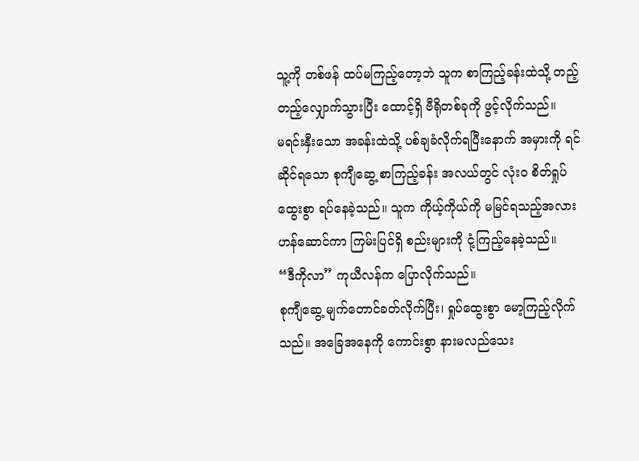သူ့ကို တစ်ဖန် ထပ်မကြည့်တော့ဘဲ သူက စာကြည့်ခန်းထဲသို့ တည့်တည့်လျှောက်သွားပြီး ထောင့်ရှိ ဗီရိုတစ်ခုကို ဖွင့်လိုက်သည်။
မရင်းနှီးသော အခန်းထဲသို့ ပစ်ချခံလိုက်ရပြီးနောက် အမှားကို ရင်ဆိုင်ရသော စုကျီဆွေ့ စာကြည့်ခန်း အလယ်တွင် လုံးဝ စိတ်ရှုပ်ထွေးစွာ ရပ်နေခဲ့သည်။ သူက ကိုယ့်ကိုယ်ကို မမြင်ရသည့်အလား ဟန်ဆောင်ကာ ကြမ်းပြင်ရှိ စည်းများကို ငုံ့ကြည့်နေခဲ့သည်။
“ဒီကိုလာ” ကုယီလန်က ပြောလိုက်သည်။
စုကျီဆွေ့ မျက်တောင်ခတ်လိုက်ပြီး၊ ရှုပ်ထွေးစွာ မော့ကြည့်လိုက်သည်။ အခြေအနေကို ကောင်းစွာ နားမလည်သေး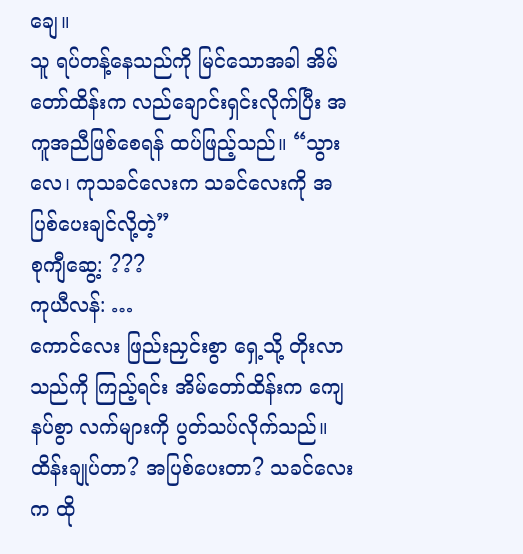ချေ။
သူ ရပ်တန့်နေသည်ကို မြင်သောအခါ အိမ်တော်ထိန်းက လည်ချောင်းရှင်းလိုက်ပြီး အကူအညီဖြစ်စေရန် ထပ်ဖြည့်သည်။ “သွားလေ၊ ကုသခင်လေးက သခင်လေးကို အပြစ်ပေးချင်လို့တဲ့”
စုကျီဆွေ့: ???
ကုယီလန်: …
ကောင်လေး ဖြည်းညှင်းစွာ ရှေ့သို့ တိုးလာသည်ကို ကြည့်ရင်း အိမ်တော်ထိန်းက ကျေနပ်စွာ လက်များကို ပွတ်သပ်လိုက်သည်။
ထိန်းချုပ်တာ? အပြစ်ပေးတာ? သခင်လေးက ထို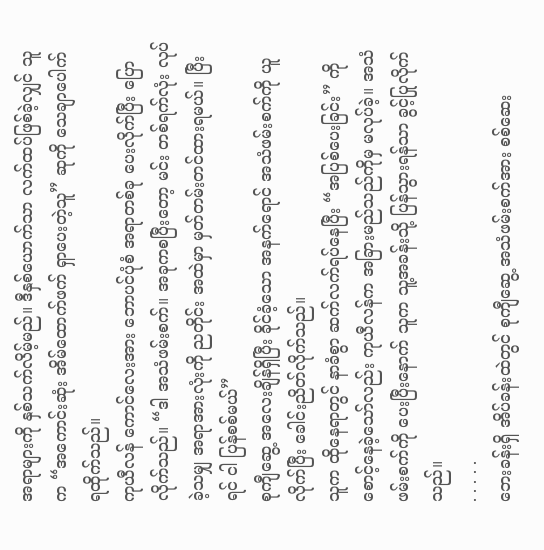အရာများကို နှစ်သက်လိမ့်မည်။ ဒီနှစ်ယောက်သာ လက်ထပ်ဖြစ်ခဲ့လျှင် သူက “အကောင်းဆုံး အိမ်ထောက်ဖက် ရှာပေးတဲ့သူ” ဆုကို သေချာပေါက် ရထိုက်သည်။
ကုယီလန် ကောင်လေးအား ဘောပင်ပုံစံ အရာတစ်ခု ပေးလိုက်ပြီး ပြောလိုက်သည်။ “ဒါ အသံဖမ်းစက်။ အခုကစပြီးတော့ မင်း တစ်ရက်လုံး လုပ်ခဲ့သမျှ အရာအားလုံးကို ညတိုင်း အထဲမှာ မှတ်တမ်းတင်ထားရမယ်။ ပြီးရင် ငါ ပြန်စစ်မယ်”
စုကျီဆွေ့ အလေးချိန်ရှိပြီး ခိုင်ခံ့သော အနက်ရောင် အသံဖမ်းစက်ကို ယူလိုက်ပြီး ခေါင်းညိတ်လိုက်သည်။
သူက ထိုနေရာတွင် နာခံစွာ ဆက်လက်ရပ်နေပြီး “အပြစ်ပေးခြင်း” ကို စောင့်နေခဲ့သော်လည်း ကုယီလန်က အခြားမည်သည်ကိုမှ မလုပ်ခဲ့။ အသံဖမ်းစက်ကို ပေးပြီးနောက် သူက သူ့အခန်းသို့ ပြန်သွားရန်သာ ခွင့်ပြုလိုက်သည်။
. . . . .
ဘေးခန်းရှိ အိပ်ခန်းထဲတွင် စုကျီဆွေ့ အသံဖမ်းစက်အား စစ်ဆေး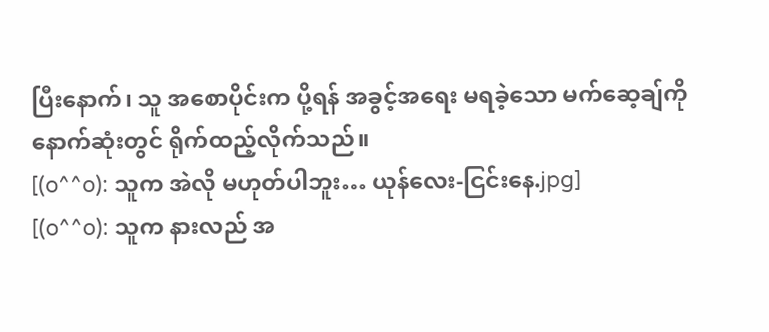ပြီးနောက်၊ သူ အစောပိုင်းက ပို့ရန် အခွင့်အရေး မရခဲ့သော မက်ဆေ့ချ်ကို နောက်ဆုံးတွင် ရိုက်ထည့်လိုက်သည်။
[(o^^o): သူက အဲလို မဟုတ်ပါဘူး… ယုန်လေး-ငြင်းနေ.jpg]
[(o^^o): သူက နားလည် အ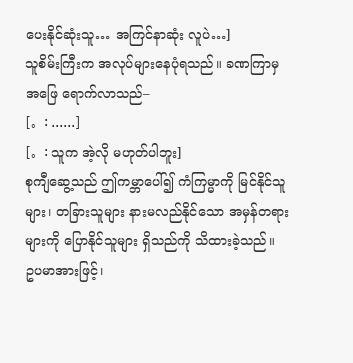ပေးနိုင်ဆုံးသူ… အကြင်နာဆုံး လူပဲ…]
သူစိမ်းကြီးက အလုပ်များနေပုံရသည်။ ခဏကြာမှ အဖြေ ရောက်လာသည်–
[。: ......]
[。: သူက အဲ့လို မဟုတ်ပါဘူး]
စုကျီဆွေ့သည် ဤကမ္ဘာပေါ်၍ ကံကြမ္မာကို မြင်နိုင်သူများ၊ တခြားသူများ နားမလည်နိုင်သော အမှန်တရားများကို ပြောနိုင်သူများ ရှိသည်ကို သိထားခဲ့သည်။
ဥပမာအားဖြင့်၊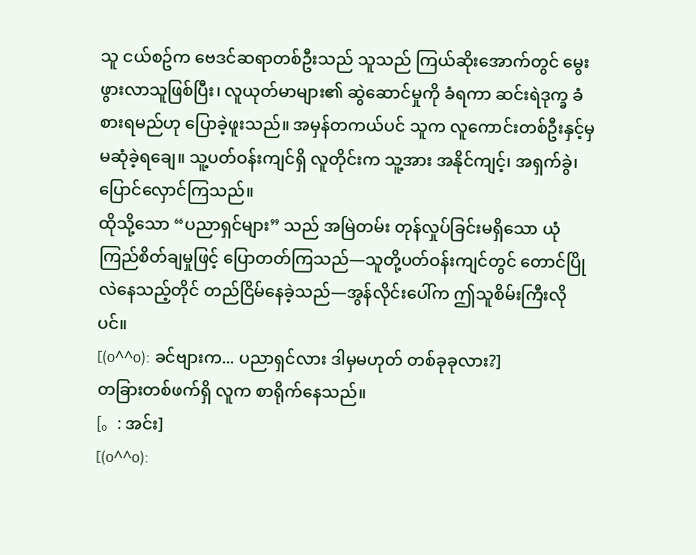သူ ငယ်စဥ်က ဗေဒင်ဆရာတစ်ဦးသည် သူသည် ကြယ်ဆိုးအောက်တွင် မွေးဖွားလာသူဖြစ်ပြီး၊ လူယုတ်မာများ၏ ဆွဲဆောင်မှုကို ခံရကာ ဆင်းရဲဒုက္ခ ခံစားရမည်ဟု ပြောခဲ့ဖူးသည်။ အမှန်တကယ်ပင် သူက လူကောင်းတစ်ဦးနှင့်မှ မဆုံခဲ့ရချေ။ သူ့ပတ်ဝန်းကျင်ရှိ လူတိုင်းက သူ့အား အနိုင်ကျင့်၊ အရှက်ခွဲ၊ ပြောင်လှောင်ကြသည်။
ထိုသို့သော “ပညာရှင်များ” သည် အမြဲတမ်း တုန်လှုပ်ခြင်းမရှိသော ယုံကြည်စိတ်ချမှုဖြင့် ပြောတတ်ကြသည်—သူတို့ပတ်ဝန်းကျင်တွင် တောင်ပြိုလဲနေသည့်တိုင် တည်ငြိမ်နေခဲ့သည်—အွန်လိုင်းပေါ်က ဤသူစိမ်းကြီးလိုပင်။
[(o^^o): ခင်ဗျားက... ပညာရှင်လား ဒါမှမဟုတ် တစ်ခုခုလား?]
တခြားတစ်ဖက်ရှိ လူက စာရိုက်နေသည်။
[。: အင်း]
[(o^^o):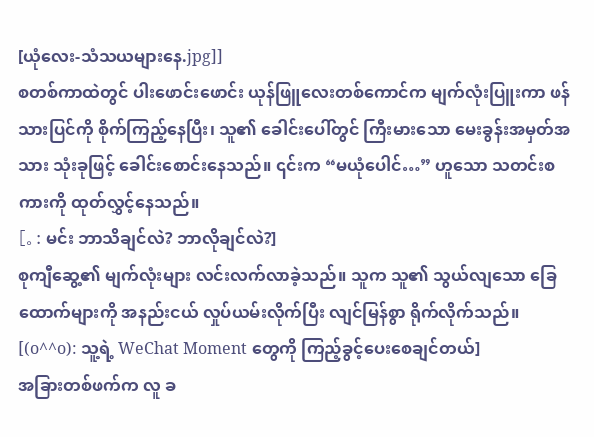[ယုံလေး-သံသယများနေ.jpg]]
စတစ်ကာထဲတွင် ပါးဖောင်းဖောင်း ယုန်ဖြူလေးတစ်ကောင်က မျက်လုံးပြူးကာ ဖန်သားပြင်ကို စိုက်ကြည့်နေပြီး၊ သူ၏ ခေါင်းပေါ်တွင် ကြီးမားသော မေးခွန်းအမှတ်အသား သုံးခုဖြင့် ခေါင်းစောင်းနေသည်။ ၎င်းက “မယုံပေါင်…” ဟူသော သတင်းစကားကို ထုတ်လွှင့်နေသည်။
[。: မင်း ဘာသိချင်လဲ? ဘာလိုချင်လဲ?]
စုကျီဆွေ့၏ မျက်လုံးများ လင်းလက်လာခဲ့သည်။ သူက သူ၏ သွယ်လျသော ခြေထောက်များကို အနည်းငယ် လှုပ်ယမ်းလိုက်ပြီး လျင်မြန်စွာ ရိုက်လိုက်သည်။
[(o^^o): သူ့ရဲ့ WeChat Moment တွေကို ကြည့်ခွင့်ပေးစေချင်တယ်]
အခြားတစ်ဖက်က လူ ခ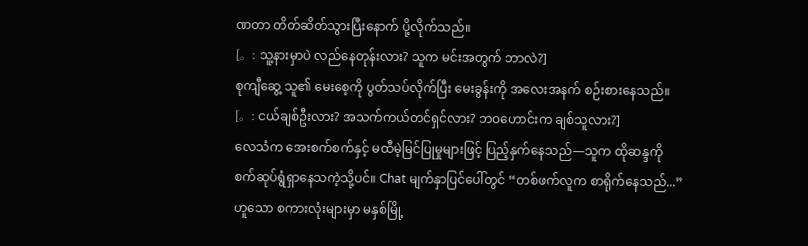ဏတာ တိတ်ဆိတ်သွားပြီးနောက် ပို့လိုက်သည်။
[。: သူ့နားမှာပဲ လည်နေတုန်းလား? သူက မင်းအတွက် ဘာလဲ?]
စုကျီဆွေ့ သူ၏ မေးစေ့ကို ပွတ်သပ်လိုက်ပြီး မေးခွန်းကို အလေးအနက် စဉ်းစားနေသည်။
[。: ငယ်ချစ်ဦးလား? အသက်ကယ်တင်ရှင်လား? ဘဝဟောင်းက ချစ်သူလား?]
လေသံက အေးစက်စက်နှင့် မထီမဲ့မြင်ပြုမှုများဖြင့် ပြည့်နှက်နေသည်—သူက ထိုဆန္ဒကို စက်ဆုပ်ရွံရှာနေသကဲ့သို့ပင်။ Chat မျက်နှာပြင်ပေါ်တွင် “တစ်ဖက်လူက စာရိုက်နေသည်...” ဟူသော စကားလုံးများမှာ မနှစ်မြို့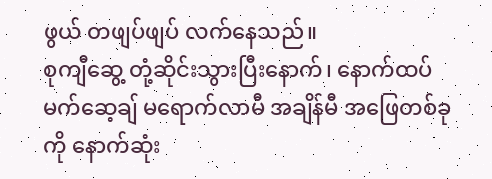ဖွယ် တဖျပ်ဖျပ် လက်နေသည်။
စုကျီဆွေ့ တုံ့ဆိုင်းသွားပြီးနောက်၊ နောက်ထပ် မက်ဆေ့ချ် မရောက်လာမီ အချိန်မီ အဖြေတစ်ခုကို နောက်ဆုံး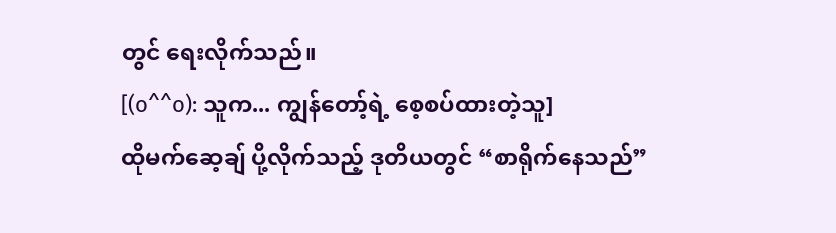တွင် ရေးလိုက်သည်။
[(o^^o): သူက... ကျွန်တော့်ရဲ့ စေ့စပ်ထားတဲ့သူ]
ထိုမက်ဆေ့ချ် ပို့လိုက်သည့် ဒုတိယတွင် “စာရိုက်နေသည်”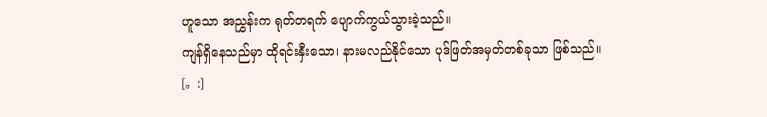ဟူသော အညွှန်းက ရုတ်တရက် ပျောက်ကွယ်သွားခဲ့သည်။
ကျန်ရှိနေသည်မှာ ထိုရင်းနှီးသော၊ နားမလည်နိုင်သော ပုဒ်ဖြတ်အမှတ်တစ်ခုသာ ဖြစ်သည်။ [。:]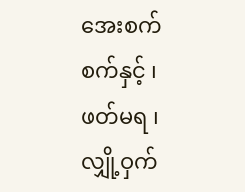အေးစက်စက်နှင့် ၊ ဖတ်မရ ၊ လျှို့ဝှက်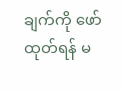ချက်ကို ဖော်ထုတ်ရန် မ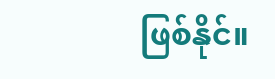ဖြစ်နိုင်။